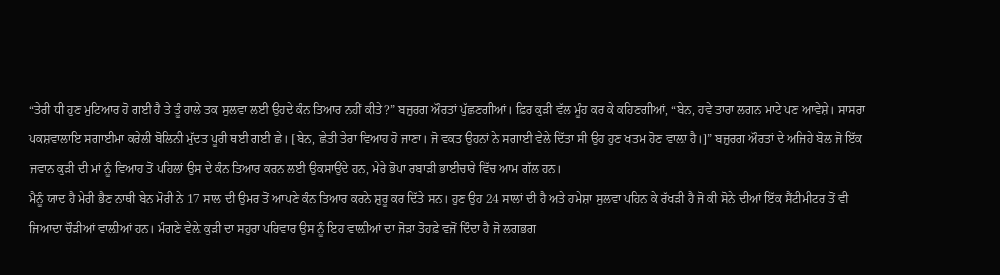“ਤੇਰੀ ਧੀ ਹੁਣ ਮੁਟਿਆਰ ਹੋ ਗਈ ਹੈ ਤੇ ਤੂੰ ਹਾਲੇ ਤਕ ਸੁਲਵਾ ਲਈ ਉਹਦੇ ਕੰਨ ਤਿਆਰ ਨਹੀਂ ਕੀਤੇ?” ਬਜ਼ੁਰਗ ਔਰਤਾਂ ਪੁੱਛਣਗੀਆਂ। ਫ਼ਿਰ ਕੁੜੀ ਵੱਲ ਮੂੰਹ ਕਰ ਕੇ ਕਹਿਣਗੀਆਂ, “ਬੇਨ, ਹਵੇ ਤਾਰਾ ਲਗਨ ਮਾਟੇ ਪਣ ਆਵੇਸ਼ੇ। ਸਾਸਰਾ ਪਕਸ਼ਵਾਲਾਇ ਸਗਾਈਮਾ ਕਰੇਲੀ ਬੋਲਿਨੀ ਮੁੱਦਤ ਪੂਰੀ ਥਈ ਗਈ ਛੇ। [ਬੇਨ, ਛੇਤੀ ਤੇਰਾ ਵਿਆਹ ਹੋ ਜਾਣਾ। ਜੋ ਵਕਤ ਉਹਨਾਂ ਨੇ ਸਗਾਈ ਵੇਲੇ ਦਿੱਤਾ ਸੀ ਉਹ ਹੁਣ ਖਤਮ ਹੋਣ ਵਾਲ਼ਾ ਹੈ।]” ਬਜ਼ੁਰਗ ਔਰਤਾਂ ਦੇ ਅਜਿਹੇ ਬੋਲ ਜੋ ਇੱਕ ਜਵਾਨ ਕੁੜੀ ਦੀ ਮਾਂ ਨੂੰ ਵਿਆਹ ਤੋਂ ਪਹਿਲਾਂ ਉਸ ਦੇ ਕੰਨ ਤਿਆਰ ਕਰਨ ਲਈ ਉਕਸਾਉਂਦੇ ਹਨ, ਮੇਰੇ ਭੋਪਾ ਰਬਾੜੀ ਭਾਈਚਾਰੇ ਵਿੱਚ ਆਮ ਗੱਲ ਹਨ।
ਮੈਨੂੰ ਯਾਦ ਹੈ ਮੇਰੀ ਭੈਣ ਨਾਥੀ ਬੇਨ ਮੋਰੀ ਨੇ 17 ਸਾਲ ਦੀ ਉਮਰ ਤੋਂ ਆਪਣੇ ਕੰਨ ਤਿਆਰ ਕਰਨੇ ਸ਼ੁਰੂ ਕਰ ਦਿੱਤੇ ਸਨ। ਹੁਣ ਉਹ 24 ਸਾਲਾਂ ਦੀ ਹੈ ਅਤੇ ਹਮੇਸ਼ਾ ਸੁਲਵਾ ਪਹਿਨ ਕੇ ਰੱਖੜੀ ਹੈ ਜੋ ਕੀ ਸੋਨੇ ਦੀਆਂ ਇੱਕ ਸੈਂਟੀਮੀਟਰ ਤੋਂ ਵੀ ਜਿਆਦਾ ਚੌੜੀਆਂ ਵਾਲ਼ੀਆਂ ਹਨ। ਮੰਗਣੇ ਵੇਲ਼ੇ ਕੁੜੀ ਦਾ ਸਹੁਰਾ ਪਰਿਵਾਰ ਉਸ ਨੂੰ ਇਹ ਵਾਲ਼ੀਆਂ ਦਾ ਜੋੜਾ ਤੋਹਫ਼ੇ ਵਜੋਂ ਦਿੰਦਾ ਹੈ ਜੋ ਲਗਭਗ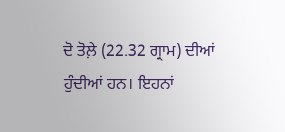ਦੋ ਤੋਲ਼ੇ (22.32 ਗ੍ਰਾਮ) ਦੀਆਂ ਹੁੰਦੀਆਂ ਹਨ। ਇਹਨਾਂ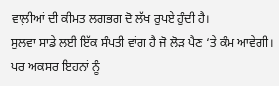ਵਾਲ਼ੀਆਂ ਦੀ ਕੀਮਤ ਲਗਭਗ ਦੋ ਲੱਖ ਰੁਪਏ ਹੁੰਦੀ ਹੈ।
ਸੁਲਵਾ ਸਾਡੇ ਲਈ ਇੱਕ ਸੰਪਤੀ ਵਾਂਗ ਹੈ ਜੋ ਲੋੜ ਪੈਣ ‘ਤੇ ਕੰਮ ਆਵੇਗੀ। ਪਰ ਅਕਸਰ ਇਹਨਾਂ ਨੂੰ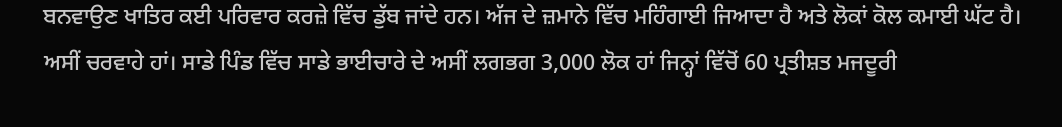ਬਨਵਾਉਣ ਖਾਤਿਰ ਕਈ ਪਰਿਵਾਰ ਕਰਜ਼ੇ ਵਿੱਚ ਡੁੱਬ ਜਾਂਦੇ ਹਨ। ਅੱਜ ਦੇ ਜ਼ਮਾਨੇ ਵਿੱਚ ਮਹਿੰਗਾਈ ਜਿਆਦਾ ਹੈ ਅਤੇ ਲੋਕਾਂ ਕੋਲ ਕਮਾਈ ਘੱਟ ਹੈ। ਅਸੀਂ ਚਰਵਾਹੇ ਹਾਂ। ਸਾਡੇ ਪਿੰਡ ਵਿੱਚ ਸਾਡੇ ਭਾਈਚਾਰੇ ਦੇ ਅਸੀਂ ਲਗਭਗ 3,000 ਲੋਕ ਹਾਂ ਜਿਨ੍ਹਾਂ ਵਿੱਚੋਂ 60 ਪ੍ਰਤੀਸ਼ਤ ਮਜਦੂਰੀ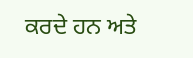ਕਰਦੇ ਹਨ ਅਤੇ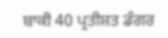ਬਾਕੀ 40 ਪ੍ਰਤੀਸ਼ਤ ਡੰਗਰ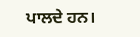ਪਾਲਦੇ ਹਨ।